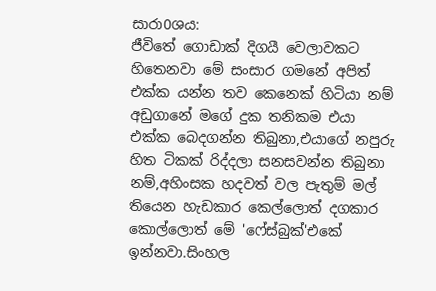සාරා0ශය:
ජීවිතේ ගොඩාක් දිගයී වෙලාවකට හිතෙනවා මේ සංසාර ගමනේ අපිත් එක්ක යන්න තව කෙනෙක් හිටියා නම් අඩුගානේ මගේ දුක තනිකම එයා එක්ක බෙදගන්න තිබුනා,එයාගේ නපුරු හිත ටිකක් රිද්දලා සනසවන්න තිබුනා නම්,අහිංසක හදවත් වල පැතුම් මල් තියෙන හැඩකාර කෙල්ලොත් දගකාර කොල්ලොත් මේ 'ෆේස්බුක්'එකේ ඉන්නවා.සිංහල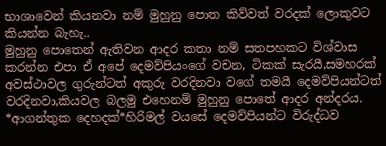භාශාවෙන් කියනවා නම් මුහුනු පොත කිව්වත් වරදක් ලොකුවට කියන්න බැහැ..
මුහුනු පොතෙන් ඇතිවන ආදර කතා නම් සතපහකට විශ්වාස කරන්න එපා ඒ අපේ දෙමව්පියංගේ වචන, ටිකක් සැරයී,සමහරක් අවස්ථාවල ගුරුන්ටත් අකුරු වරදිනවා වගේ තමයී දෙමව්පියන්ටත් වරදිනවා,කියවල බලමු එහෙනම් මුහුනු පොතේ ආදර අන්දරය.
*ආගන්තුක දෙහදක්*හිරිමල් වයසේ දෙමව්පියන්ට විරුද්ධව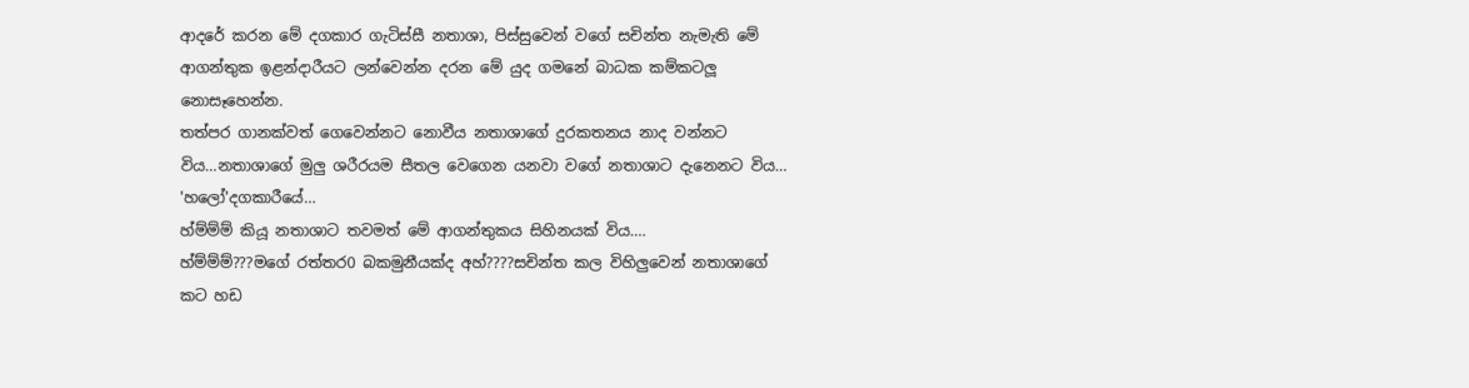ආදරේ කරන මේ දගකාර ගැටිස්සී නතාශා, පිස්සුවෙන් වගේ සචින්ත නැමැති මේ ආගන්තුක ඉළන්දාරීයට ලන්වෙන්න දරන මේ යුද ගමනේ බාධක කම්කටලූ නොසෑහෙන්න.
තත්පර ගානක්වත් ගෙවෙන්නට නොවීය නතාශාගේ දුරකතනය නාද වන්නට විය...නතාශාගේ මුලු ශරීරයම සීතල වෙගෙන යනවා වගේ නතාශාට දැනෙනට විය...
'හලෝ'දගකාරීයේ...
හ්ම්ම්ම් කියූ නතාශාට තවමත් මේ ආගන්තුකය සිහිනයක් විය....
හ්ම්ම්ම්???මගේ රත්තර0 බකමුනීයක්ද අහ්????සචින්ත කල විහිලුවෙන් නතාශාගේ කට හඩ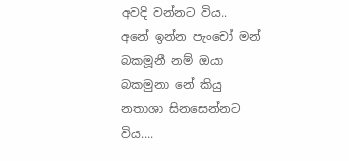අවදි වන්නට විය..
අනේ ඉන්න පැංචෝ මන් බකමූනී නම් ඔයා බකමුනා නේ කියු නතාශා සිනසෙන්නට විය....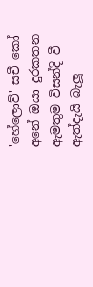'හේලොව්' සචී කෝ අනේ ඔයා දුරකතන ඇමතුම විසන්දි වී ඇත්දැයි බැලූ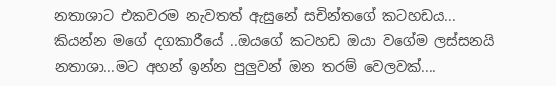නතාශාට එකවරම නැවතත් ඇසුනේ සචින්තගේ කටහඩය...
කියන්න මගේ දගකාරීයේ ..ඔයගේ කටහඩ ඔයා වගේම ලස්සනයි නතාශා...මට අහන් ඉන්න පුලුවන් ඔන තරම් වෙලවක්....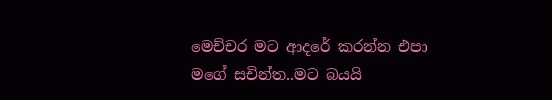මෙච්චර මට ආදරේ කරන්න එපා මගේ සචින්ත..මට බයයි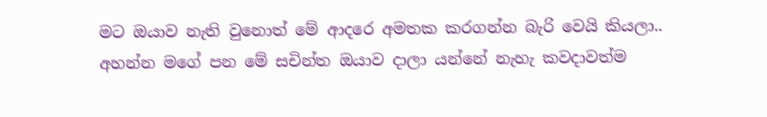මට ඔයාව නැති වුනොත් මේ ආදරෙ අමතක කරගන්න බැරි වෙයි කියලා..
අහන්න මගේ පන මේ සචින්ත ඔයාව දාලා යන්නේ නැහැ කවදාවත්ම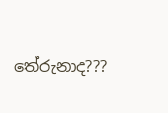තේරුනාද???